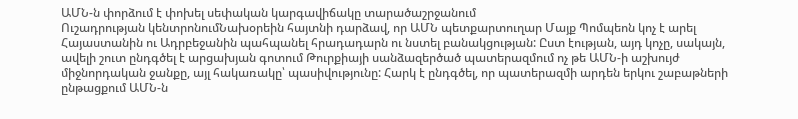ԱՄՆ-ն փորձում է փոխել սեփական կարգավիճակը տարածաշրջանում
Ուշադրության կենտրոնումՆախօրեին հայտնի դարձավ, որ ԱՄՆ պետքարտուղար Մայք Պոմպեոն կոչ է արել Հայաստանին ու Ադրբեջանին պահպանել հրադադարն ու նստել բանակցության: Ըստ էության, այդ կոչը, սակայն, ավելի շուտ ընդգծել է արցախյան գոտում Թուրքիայի սանձազերծած պատերազմում ոչ թե ԱՄՆ-ի աշխույժ միջնորդական ջանքը, այլ հակառակը՝ պասիվությունը: Հարկ է ընդգծել, որ պատերազմի արդեն երկու շաբաթների ընթացքում ԱՄՆ-ն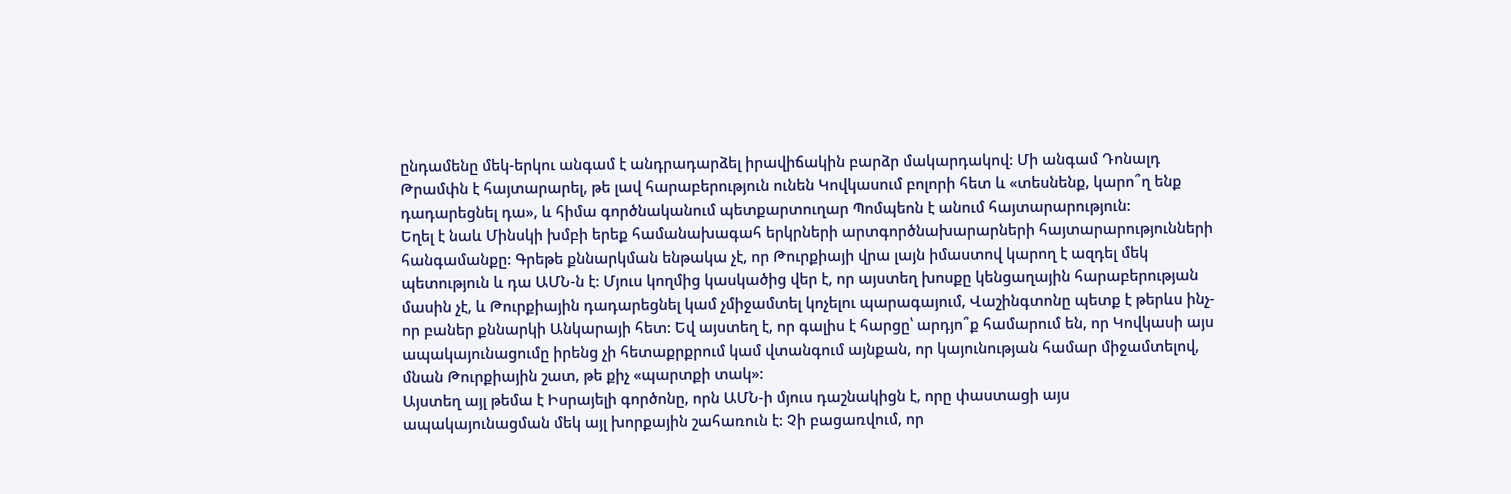ընդամենը մեկ-երկու անգամ է անդրադարձել իրավիճակին բարձր մակարդակով: Մի անգամ Դոնալդ Թրամփն է հայտարարել, թե լավ հարաբերություն ունեն Կովկասում բոլորի հետ և «տեսնենք, կարո՞ղ ենք դադարեցնել դա», և հիմա գործնականում պետքարտուղար Պոմպեոն է անում հայտարարություն:
Եղել է նաև Մինսկի խմբի երեք համանախագահ երկրների արտգործնախարարների հայտարարությունների հանգամանքը: Գրեթե քննարկման ենթակա չէ, որ Թուրքիայի վրա լայն իմաստով կարող է ազդել մեկ պետություն և դա ԱՄՆ-ն է: Մյուս կողմից կասկածից վեր է, որ այստեղ խոսքը կենցաղային հարաբերության մասին չէ, և Թուրքիային դադարեցնել կամ չմիջամտել կոչելու պարագայում, Վաշինգտոնը պետք է թերևս ինչ-որ բաներ քննարկի Անկարայի հետ: Եվ այստեղ է, որ գալիս է հարցը՝ արդյո՞ք համարում են, որ Կովկասի այս ապակայունացումը իրենց չի հետաքրքրում կամ վտանգում այնքան, որ կայունության համար միջամտելով, մնան Թուրքիային շատ, թե քիչ «պարտքի տակ»:
Այստեղ այլ թեմա է Իսրայելի գործոնը, որն ԱՄՆ-ի մյուս դաշնակիցն է, որը փաստացի այս ապակայունացման մեկ այլ խորքային շահառուն է: Չի բացառվում, որ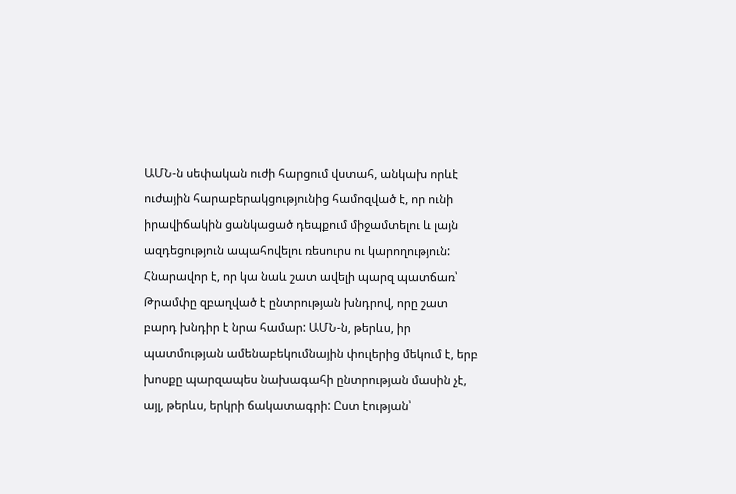ԱՄՆ-ն սեփական ուժի հարցում վստահ, անկախ որևէ ուժային հարաբերակցությունից համոզված է, որ ունի իրավիճակին ցանկացած դեպքում միջամտելու և լայն ազդեցություն ապահովելու ռեսուրս ու կարողություն: Հնարավոր է, որ կա նաև շատ ավելի պարզ պատճառ՝ Թրամփը զբաղված է ընտրության խնդրով, որը շատ բարդ խնդիր է նրա համար: ԱՄՆ-ն, թերևս, իր պատմության ամենաբեկումնային փուլերից մեկում է, երբ խոսքը պարզապես նախագահի ընտրության մասին չէ, այլ, թերևս, երկրի ճակատագրի: Ըստ էության՝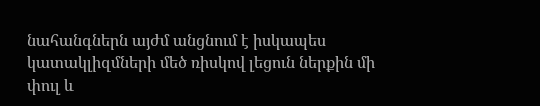նահանգներն այժմ անցնում է իսկապես կատակլիզմների մեծ ռիսկով լեցուն ներքին մի փուլ և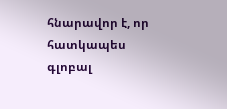հնարավոր է, որ հատկապես գլոբալ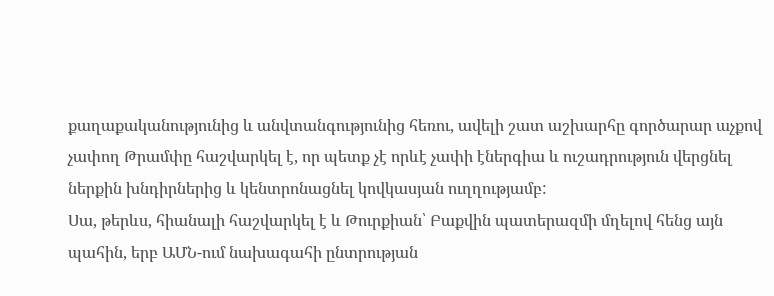քաղաքականությունից և անվտանգությունից հեռու, ավելի շատ աշխարհը գործարար աչքով չափող Թրամփը հաշվարկել է, որ պետք չէ որևէ չափի էներգիա և ուշադրություն վերցնել ներքին խնդիրներից և կենտրոնացնել կովկասյան ուղղությամբ:
Սա, թերևս, հիանալի հաշվարկել է և Թուրքիան՝ Բաքվին պատերազմի մղելով հենց այն պահին, երբ ԱՄՆ-ում նախագահի ընտրության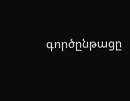գործընթացը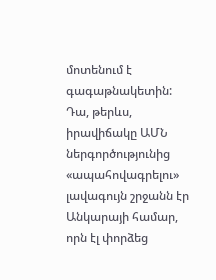մոտենում է գագաթնակետին: Դա, թերևս, իրավիճակը ԱՄՆ ներգործությունից «ապահովագրելու» լավագույն շրջանն էր Անկարայի համար, որն էլ փորձեց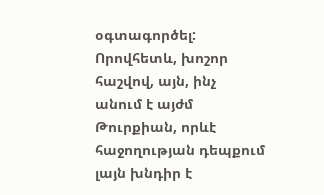օգտագործել: Որովհետև, խոշոր հաշվով, այն, ինչ անում է այժմ Թուրքիան, որևէ հաջողության դեպքում լայն խնդիր է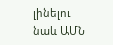լինելու նաև ԱՄՆ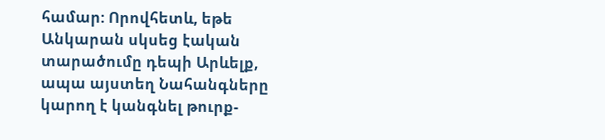համար: Որովհետև, եթե Անկարան սկսեց էական տարածումը դեպի Արևելք, ապա այստեղ Նահանգները կարող է կանգնել թուրք-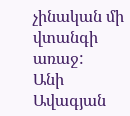չինական մի վտանգի առաջ:
Անի Ավագյան